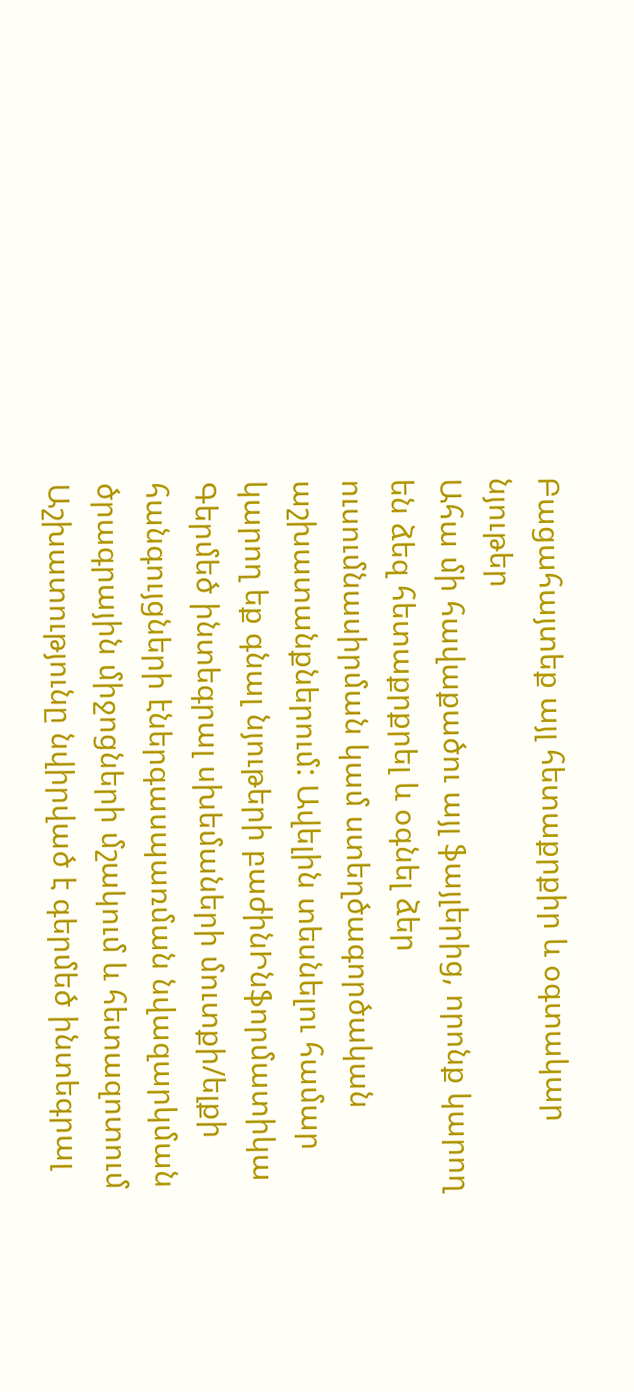Բացահայտեք այլ հետաքրքիր և օգտակար նյութեր
Ահա մի հավաքածու այլ ֆայլերից, որոնք կարող են ձեզ հետաքրքրել և օգնել ձեր ուսումնասիրման կամ ստեղծագործական աշխատանքներում: Ավելին տեսնելու համար կարող եք գնալ նյութերի բաժինԻնֆորմատիկա
Գերմեծ ինտեգրալ սխեմաների մուտքի/ելքի հանգույցների էներգասպառման նվազարկման ծրագրային միջոցների մշակում և հետազոտում
Աշխատությունը նվիրված է գերմեծ ինտեգրալ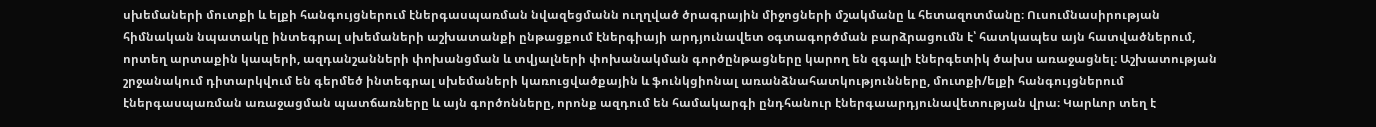սխեմաների մուտքի և ելքի հանգույցներում էներգասպառման նվազեցմանն ուղղված ծրագրային միջոցների մշակմանը և հետազոտմանը։ Ուսումնասիրության հիմնական նպատակը ինտեգրալ սխեմաների աշխատանքի ընթացքում էներգիայի արդյունավետ օգտագործման բարձրացումն է՝ հատկապես այն հատվածներում, որտեղ արտաքին կապերի, ազդանշանների փոխանցման և տվյալների փոխանակման գործընթացները կարող են զգալի էներգետիկ ծախս առաջացնել։ Աշխատության շրջանակում դիտարկվում են գերմեծ ինտեգրալ սխեմաների կառուցվածքային և ֆունկցիոնալ առանձնահատկությունները, մուտքի/ելքի հանգույցներում էներգասպառման առաջացման պատճառները և այն գործոնները, որոնք ազդում են համակարգի ընդհանուր էներգաարդյունավետության վրա։ Կարևոր տեղ է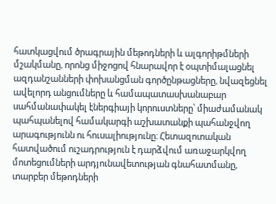հատկացվում ծրագրային մեթոդների և ալգորիթմների մշակմանը, որոնց միջոցով հնարավոր է օպտիմալացնել ազդանշանների փոխանցման գործընթացները, նվազեցնել ավելորդ անցումները և համապատասխանաբար սահմանափակել էներգիայի կորուստները՝ միաժամանակ պահպանելով համակարգի աշխատանքի պահանջվող արագությունն ու հուսալիությունը։ Հետազոտական հատվածում ուշադրություն է դարձվում առաջարկվող մոտեցումների արդյունավետության գնահատմանը, տարբեր մեթոդների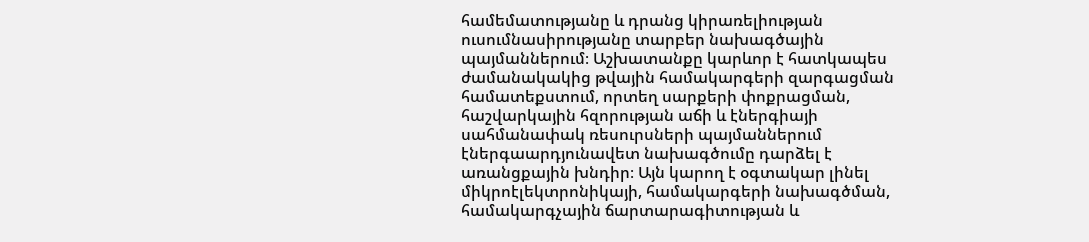համեմատությանը և դրանց կիրառելիության ուսումնասիրությանը տարբեր նախագծային պայմաններում։ Աշխատանքը կարևոր է հատկապես ժամանակակից թվային համակարգերի զարգացման համատեքստում, որտեղ սարքերի փոքրացման, հաշվարկային հզորության աճի և էներգիայի սահմանափակ ռեսուրսների պայմաններում էներգաարդյունավետ նախագծումը դարձել է առանցքային խնդիր։ Այն կարող է օգտակար լինել միկրոէլեկտրոնիկայի, համակարգերի նախագծման, համակարգչային ճարտարագիտության և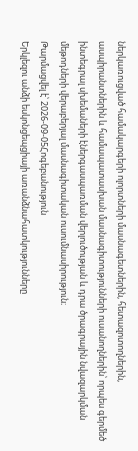ներկառուցված համակարգերի ոլորտների մասնագետներին, հետազոտողներին, ասպիրանտներին և համապատասխան մասնագիտությունների ուսանողներին՝ որպես գերմեծ ինտեգրալ սխեմաների էներգասպառման վերլուծության և դրա ծրագրային նվազարկման մեթոդների վերաբերյալ մասնագիտական ուսումնասիրություն։
Թարմացվել է՝ 2026-09-05Հոգեբանություն
Երկլեզու անձի եսկոնցեպցիայի առանձնահատկությունները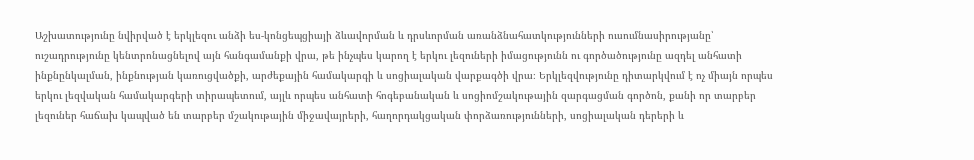Աշխատությունը նվիրված է երկլեզու անձի ես-կոնցեպցիայի ձևավորման և դրսևորման առանձնահատկությունների ուսումնասիրությանը՝ ուշադրությունը կենտրոնացնելով այն հանգամանքի վրա, թե ինչպես կարող է երկու լեզուների իմացությունն ու գործածությունը ազդել անհատի ինքնընկալման, ինքնության կառուցվածքի, արժեքային համակարգի և սոցիալական վարքագծի վրա։ Երկլեզվությունը դիտարկվում է ոչ միայն որպես երկու լեզվական համակարգերի տիրապետում, այլև որպես անհատի հոգեբանական և սոցիոմշակութային զարգացման գործոն, քանի որ տարբեր լեզուներ հաճախ կապված են տարբեր մշակութային միջավայրերի, հաղորդակցական փորձառությունների, սոցիալական դերերի և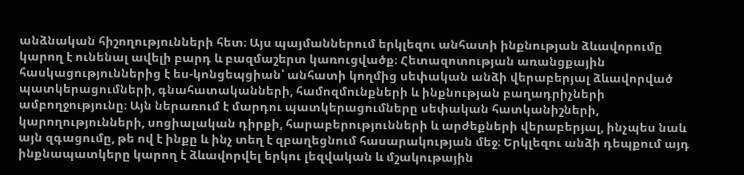անձնական հիշողությունների հետ։ Այս պայմաններում երկլեզու անհատի ինքնության ձևավորումը կարող է ունենալ ավելի բարդ և բազմաշերտ կառուցվածք։ Հետազոտության առանցքային հասկացություններից է ես-կոնցեպցիան՝ անհատի կողմից սեփական անձի վերաբերյալ ձևավորված պատկերացումների, գնահատականների, համոզմունքների և ինքնության բաղադրիչների ամբողջությունը։ Այն ներառում է մարդու պատկերացումները սեփական հատկանիշների, կարողությունների, սոցիալական դիրքի, հարաբերությունների և արժեքների վերաբերյալ, ինչպես նաև այն զգացումը, թե ով է ինքը և ինչ տեղ է զբաղեցնում հասարակության մեջ։ Երկլեզու անձի դեպքում այդ ինքնապատկերը կարող է ձևավորվել երկու լեզվական և մշակութային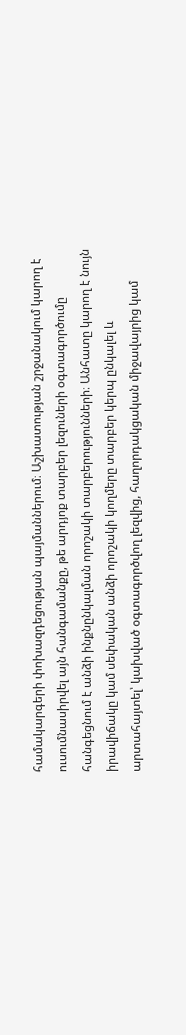համակարգերի փոխազդեցության պայմաններում։ Աշխատության շրջանակում կարող է ուսումնասիրվել այն հանգամանքը, թե արդյոք տարբեր լեզուների օգտագործումը հանգեցնում է անձի ինքնընկալման որոշակի տարբերությունների։ Անհատը կարող է նույն իրավիճակը կամ սեփական անձի որոշակի կողմերը տարբեր կերպ ընկալել և արտահայտել՝ կախված օգտագործվող լեզվից, հաղորդակցական միջավայրից կամ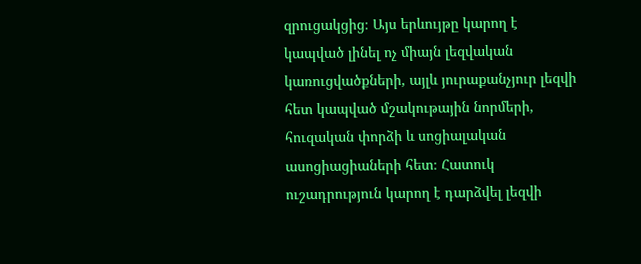զրուցակցից։ Այս երևույթը կարող է կապված լինել ոչ միայն լեզվական կառուցվածքների, այլև յուրաքանչյուր լեզվի հետ կապված մշակութային նորմերի, հուզական փորձի և սոցիալական ասոցիացիաների հետ։ Հատուկ ուշադրություն կարող է դարձվել լեզվի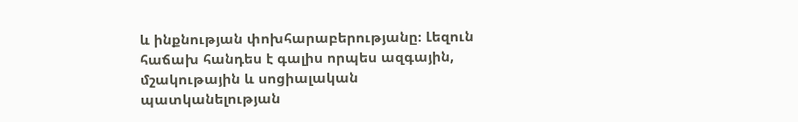և ինքնության փոխհարաբերությանը։ Լեզուն հաճախ հանդես է գալիս որպես ազգային, մշակութային և սոցիալական պատկանելության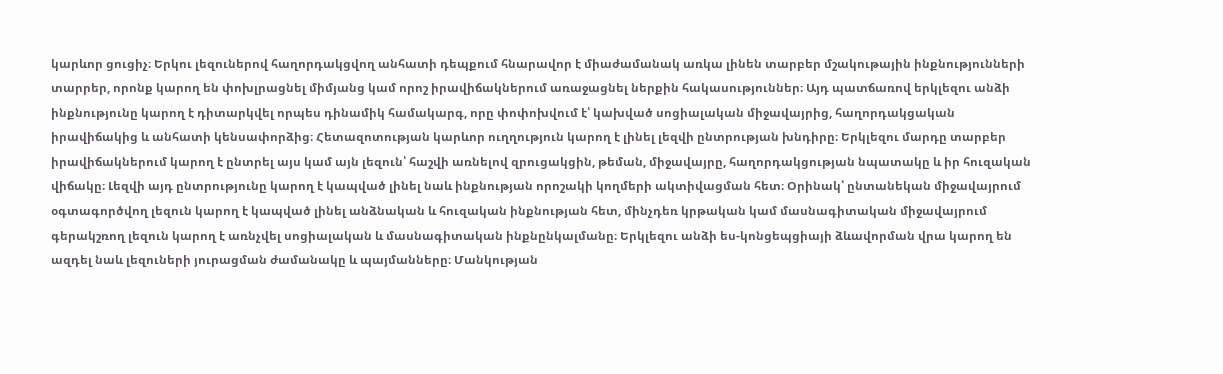կարևոր ցուցիչ։ Երկու լեզուներով հաղորդակցվող անհատի դեպքում հնարավոր է միաժամանակ առկա լինեն տարբեր մշակութային ինքնությունների տարրեր, որոնք կարող են փոխլրացնել միմյանց կամ որոշ իրավիճակներում առաջացնել ներքին հակասություններ։ Այդ պատճառով երկլեզու անձի ինքնությունը կարող է դիտարկվել որպես դինամիկ համակարգ, որը փոփոխվում է՝ կախված սոցիալական միջավայրից, հաղորդակցական իրավիճակից և անհատի կենսափորձից։ Հետազոտության կարևոր ուղղություն կարող է լինել լեզվի ընտրության խնդիրը։ Երկլեզու մարդը տարբեր իրավիճակներում կարող է ընտրել այս կամ այն լեզուն՝ հաշվի առնելով զրուցակցին, թեման, միջավայրը, հաղորդակցության նպատակը և իր հուզական վիճակը։ Լեզվի այդ ընտրությունը կարող է կապված լինել նաև ինքնության որոշակի կողմերի ակտիվացման հետ։ Օրինակ՝ ընտանեկան միջավայրում օգտագործվող լեզուն կարող է կապված լինել անձնական և հուզական ինքնության հետ, մինչդեռ կրթական կամ մասնագիտական միջավայրում գերակշռող լեզուն կարող է առնչվել սոցիալական և մասնագիտական ինքնընկալմանը։ Երկլեզու անձի ես-կոնցեպցիայի ձևավորման վրա կարող են ազդել նաև լեզուների յուրացման ժամանակը և պայմանները։ Մանկության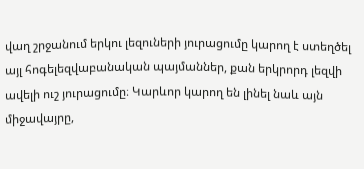վաղ շրջանում երկու լեզուների յուրացումը կարող է ստեղծել այլ հոգելեզվաբանական պայմաններ, քան երկրորդ լեզվի ավելի ուշ յուրացումը։ Կարևոր կարող են լինել նաև այն միջավայրը,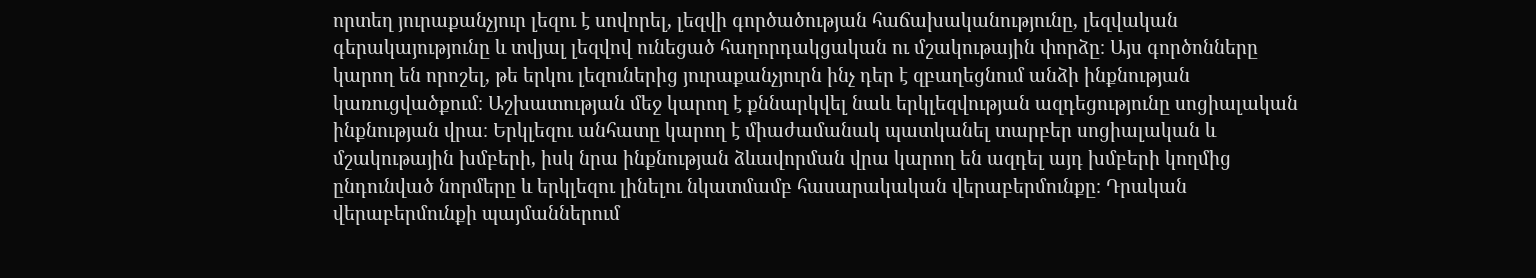որտեղ յուրաքանչյուր լեզու է սովորել, լեզվի գործածության հաճախականությունը, լեզվական գերակայությունը և տվյալ լեզվով ունեցած հաղորդակցական ու մշակութային փորձը։ Այս գործոնները կարող են որոշել, թե երկու լեզուներից յուրաքանչյուրն ինչ դեր է զբաղեցնում անձի ինքնության կառուցվածքում։ Աշխատության մեջ կարող է քննարկվել նաև երկլեզվության ազդեցությունը սոցիալական ինքնության վրա։ Երկլեզու անհատը կարող է միաժամանակ պատկանել տարբեր սոցիալական և մշակութային խմբերի, իսկ նրա ինքնության ձևավորման վրա կարող են ազդել այդ խմբերի կողմից ընդունված նորմերը և երկլեզու լինելու նկատմամբ հասարակական վերաբերմունքը։ Դրական վերաբերմունքի պայմաններում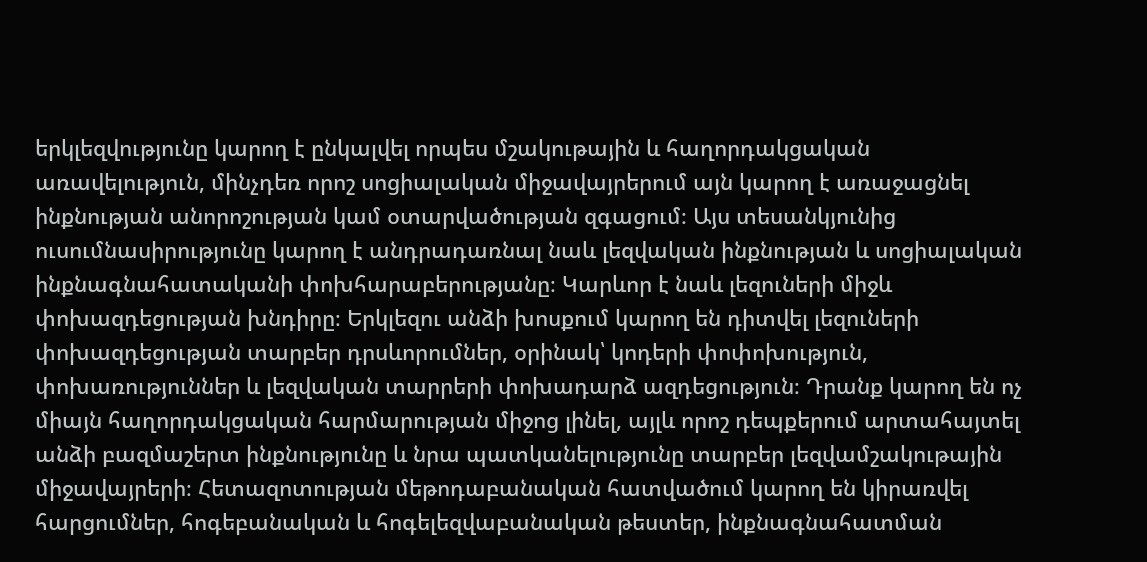երկլեզվությունը կարող է ընկալվել որպես մշակութային և հաղորդակցական առավելություն, մինչդեռ որոշ սոցիալական միջավայրերում այն կարող է առաջացնել ինքնության անորոշության կամ օտարվածության զգացում։ Այս տեսանկյունից ուսումնասիրությունը կարող է անդրադառնալ նաև լեզվական ինքնության և սոցիալական ինքնագնահատականի փոխհարաբերությանը։ Կարևոր է նաև լեզուների միջև փոխազդեցության խնդիրը։ Երկլեզու անձի խոսքում կարող են դիտվել լեզուների փոխազդեցության տարբեր դրսևորումներ, օրինակ՝ կոդերի փոփոխություն, փոխառություններ և լեզվական տարրերի փոխադարձ ազդեցություն։ Դրանք կարող են ոչ միայն հաղորդակցական հարմարության միջոց լինել, այլև որոշ դեպքերում արտահայտել անձի բազմաշերտ ինքնությունը և նրա պատկանելությունը տարբեր լեզվամշակութային միջավայրերի։ Հետազոտության մեթոդաբանական հատվածում կարող են կիրառվել հարցումներ, հոգեբանական և հոգելեզվաբանական թեստեր, ինքնագնահատման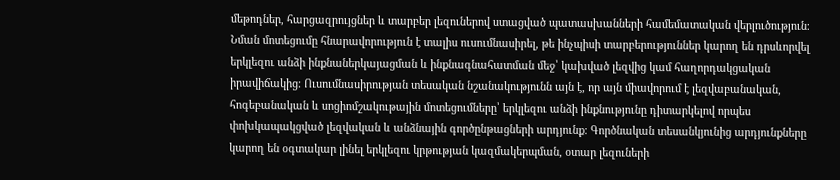մեթոդներ, հարցազրույցներ և տարբեր լեզուներով ստացված պատասխանների համեմատական վերլուծություն։ Նման մոտեցումը հնարավորություն է տալիս ուսումնասիրել, թե ինչպիսի տարբերություններ կարող են դրսևորվել երկլեզու անձի ինքնաներկայացման և ինքնագնահատման մեջ՝ կախված լեզվից կամ հաղորդակցական իրավիճակից։ Ուսումնասիրության տեսական նշանակությունն այն է, որ այն միավորում է լեզվաբանական, հոգեբանական և սոցիոմշակութային մոտեցումները՝ երկլեզու անձի ինքնությունը դիտարկելով որպես փոխկապակցված լեզվական և անձնային գործընթացների արդյունք։ Գործնական տեսանկյունից արդյունքները կարող են օգտակար լինել երկլեզու կրթության կազմակերպման, օտար լեզուների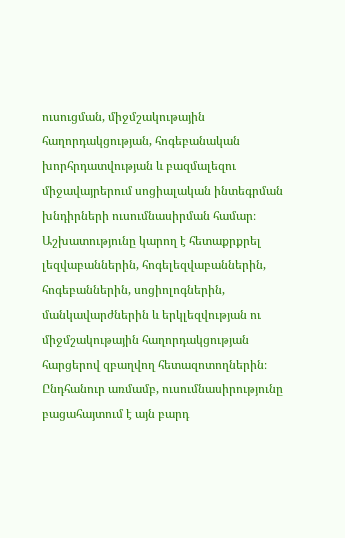ուսուցման, միջմշակութային հաղորդակցության, հոգեբանական խորհրդատվության և բազմալեզու միջավայրերում սոցիալական ինտեգրման խնդիրների ուսումնասիրման համար։ Աշխատությունը կարող է հետաքրքրել լեզվաբաններին, հոգելեզվաբաններին, հոգեբաններին, սոցիոլոգներին, մանկավարժներին և երկլեզվության ու միջմշակութային հաղորդակցության հարցերով զբաղվող հետազոտողներին։ Ընդհանուր առմամբ, ուսումնասիրությունը բացահայտում է այն բարդ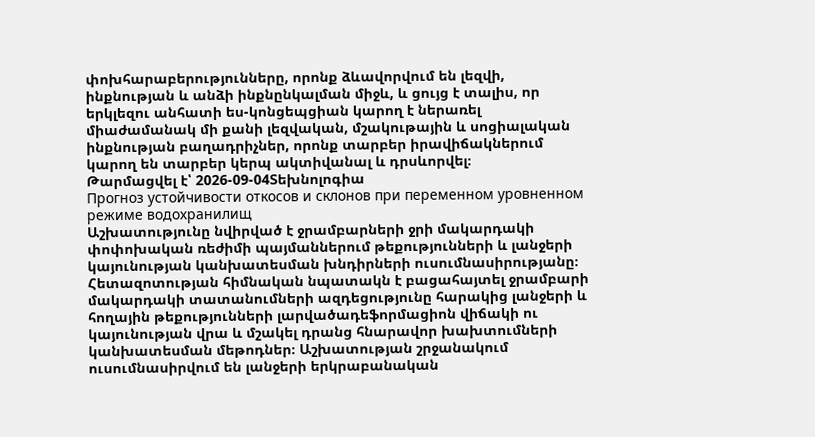փոխհարաբերությունները, որոնք ձևավորվում են լեզվի, ինքնության և անձի ինքնընկալման միջև, և ցույց է տալիս, որ երկլեզու անհատի ես-կոնցեպցիան կարող է ներառել միաժամանակ մի քանի լեզվական, մշակութային և սոցիալական ինքնության բաղադրիչներ, որոնք տարբեր իրավիճակներում կարող են տարբեր կերպ ակտիվանալ և դրսևորվել։
Թարմացվել է՝ 2026-09-04Տեխնոլոգիա
Прогноз устойчивости откосов и склонов при переменном уровненном режиме водохранилищ
Աշխատությունը նվիրված է ջրամբարների ջրի մակարդակի փոփոխական ռեժիմի պայմաններում թեքությունների և լանջերի կայունության կանխատեսման խնդիրների ուսումնասիրությանը։ Հետազոտության հիմնական նպատակն է բացահայտել ջրամբարի մակարդակի տատանումների ազդեցությունը հարակից լանջերի և հողային թեքությունների լարվածադեֆորմացիոն վիճակի ու կայունության վրա և մշակել դրանց հնարավոր խախտումների կանխատեսման մեթոդներ։ Աշխատության շրջանակում ուսումնասիրվում են լանջերի երկրաբանական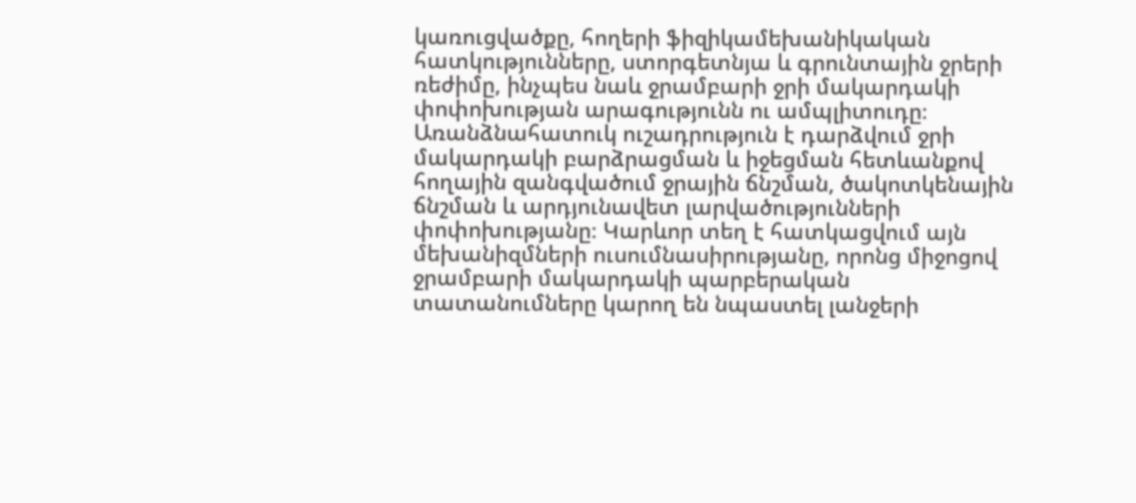կառուցվածքը, հողերի ֆիզիկամեխանիկական հատկությունները, ստորգետնյա և գրունտային ջրերի ռեժիմը, ինչպես նաև ջրամբարի ջրի մակարդակի փոփոխության արագությունն ու ամպլիտուդը։ Առանձնահատուկ ուշադրություն է դարձվում ջրի մակարդակի բարձրացման և իջեցման հետևանքով հողային զանգվածում ջրային ճնշման, ծակոտկենային ճնշման և արդյունավետ լարվածությունների փոփոխությանը։ Կարևոր տեղ է հատկացվում այն մեխանիզմների ուսումնասիրությանը, որոնց միջոցով ջրամբարի մակարդակի պարբերական տատանումները կարող են նպաստել լանջերի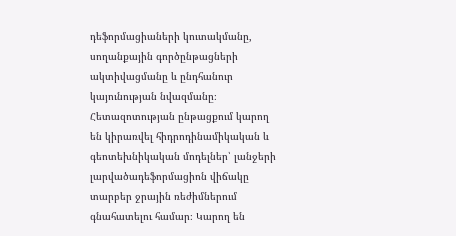դեֆորմացիաների կուտակմանը, սողանքային գործընթացների ակտիվացմանը և ընդհանուր կայունության նվազմանը։ Հետազոտության ընթացքում կարող են կիրառվել հիդրոդինամիկական և գեոտեխնիկական մոդելներ՝ լանջերի լարվածադեֆորմացիոն վիճակը տարբեր ջրային ռեժիմներում գնահատելու համար։ Կարող են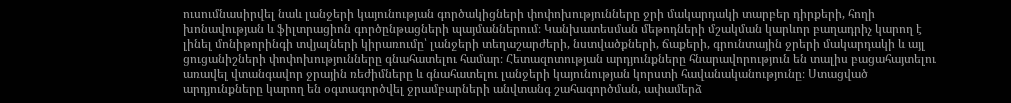ուսումնասիրվել նաև լանջերի կայունության գործակիցների փոփոխությունները ջրի մակարդակի տարբեր դիրքերի, հողի խոնավության և ֆիլտրացիոն գործընթացների պայմաններում։ Կանխատեսման մեթոդների մշակման կարևոր բաղադրիչ կարող է լինել մոնիթորինգի տվյալների կիրառումը՝ լանջերի տեղաշարժերի, նստվածքների, ճաքերի, գրունտային ջրերի մակարդակի և այլ ցուցանիշների փոփոխությունները գնահատելու համար։ Հետազոտության արդյունքները հնարավորություն են տալիս բացահայտելու առավել վտանգավոր ջրային ռեժիմները և գնահատելու լանջերի կայունության կորստի հավանականությունը։ Ստացված արդյունքները կարող են օգտագործվել ջրամբարների անվտանգ շահագործման, ափամերձ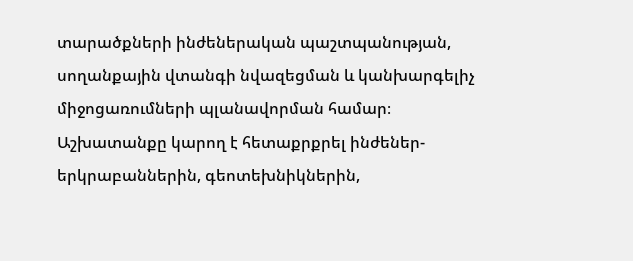տարածքների ինժեներական պաշտպանության, սողանքային վտանգի նվազեցման և կանխարգելիչ միջոցառումների պլանավորման համար։ Աշխատանքը կարող է հետաքրքրել ինժեներ-երկրաբաններին, գեոտեխնիկներին,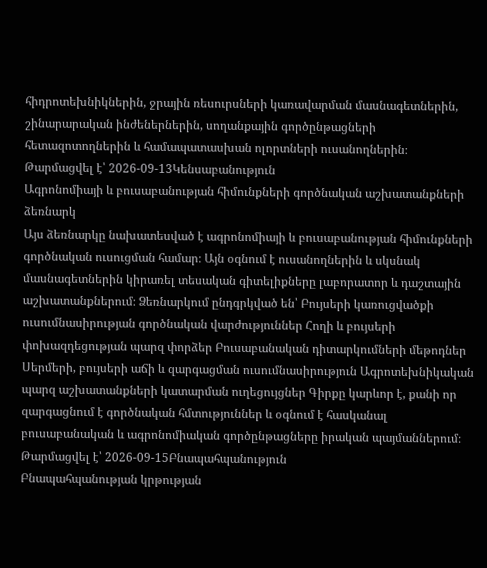հիդրոտեխնիկներին, ջրային ռեսուրսների կառավարման մասնագետներին, շինարարական ինժեներներին, սողանքային գործընթացների հետազոտողներին և համապատասխան ոլորտների ուսանողներին։
Թարմացվել է՝ 2026-09-13Կենսաբանություն
Ագրոնոմիայի և բուսաբանության հիմունքների գործնական աշխատանքների ձեռնարկ
Այս ձեռնարկը նախատեսված է ագրոնոմիայի և բուսաբանության հիմունքների գործնական ուսուցման համար։ Այն օգնում է ուսանողներին և սկսնակ մասնագետներին կիրառել տեսական գիտելիքները լաբորատոր և դաշտային աշխատանքներում։ Ձեռնարկում ընդգրկված են՝ Բույսերի կառուցվածքի ուսումնասիրության գործնական վարժություններ Հողի և բույսերի փոխազդեցության պարզ փորձեր Բուսաբանական դիտարկումների մեթոդներ Սերմերի, բույսերի աճի և զարգացման ուսումնասիրություն Ագրոտեխնիկական պարզ աշխատանքների կատարման ուղեցույցներ Գիրքը կարևոր է, քանի որ զարգացնում է գործնական հմտություններ և օգնում է հասկանալ բուսաբանական և ագրոնոմիական գործընթացները իրական պայմաններում։
Թարմացվել է՝ 2026-09-15Բնապահպանություն
Բնապահպանության կրթության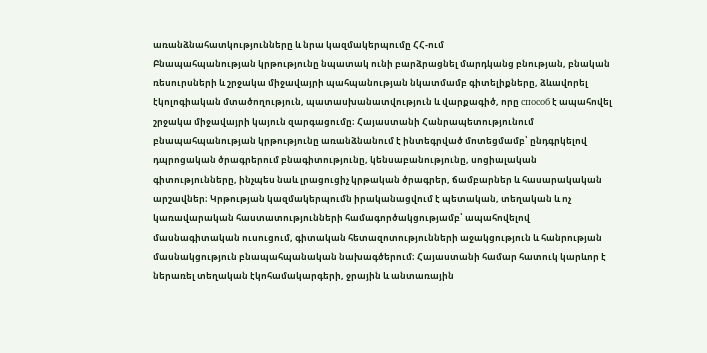առանձնահատկությունները և նրա կազմակերպումը ՀՀ-ում
Բնապահպանության կրթությունը նպատակ ունի բարձրացնել մարդկանց բնության, բնական ռեսուրսների և շրջակա միջավայրի պահպանության նկատմամբ գիտելիքները, ձևավորել էկոլոգիական մտածողություն, պատասխանատվություն և վարքագիծ, որը способ է ապահովել շրջակա միջավայրի կայուն զարգացումը։ Հայաստանի Հանրապետությունում բնապահպանության կրթությունը առանձնանում է ինտեգրված մոտեցմամբ՝ ընդգրկելով դպրոցական ծրագրերում բնագիտությունը, կենսաբանությունը, սոցիալական գիտությունները, ինչպես նաև լրացուցիչ կրթական ծրագրեր, ճամբարներ և հասարակական արշավներ։ Կրթության կազմակերպումն իրականացվում է պետական, տեղական և ոչ կառավարական հաստատությունների համագործակցությամբ՝ ապահովելով մասնագիտական ուսուցում, գիտական հետազոտությունների աջակցություն և հանրության մասնակցություն բնապահպանական նախագծերում։ Հայաստանի համար հատուկ կարևոր է ներառել տեղական էկոհամակարգերի, ջրային և անտառային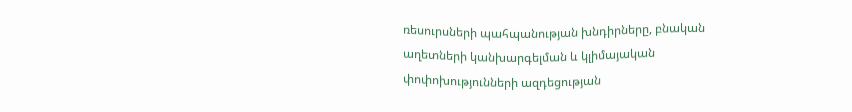ռեսուրսների պահպանության խնդիրները, բնական աղետների կանխարգելման և կլիմայական փոփոխությունների ազդեցության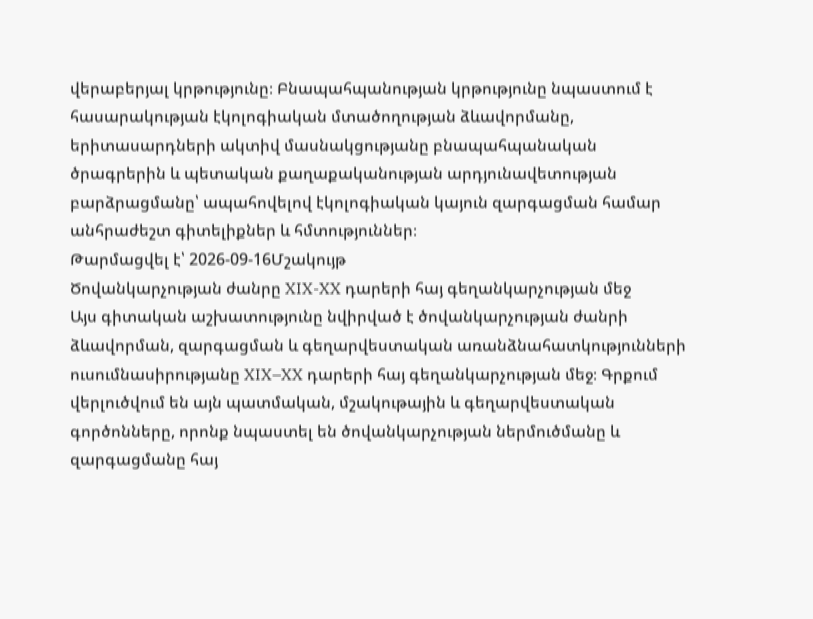վերաբերյալ կրթությունը։ Բնապահպանության կրթությունը նպաստում է հասարակության էկոլոգիական մտածողության ձևավորմանը, երիտասարդների ակտիվ մասնակցությանը բնապահպանական ծրագրերին և պետական քաղաքականության արդյունավետության բարձրացմանը՝ ապահովելով էկոլոգիական կայուն զարգացման համար անհրաժեշտ գիտելիքներ և հմտություններ։
Թարմացվել է՝ 2026-09-16Մշակույթ
Ծովանկարչության ժանրը XIX-XX դարերի հայ գեղանկարչության մեջ
Այս գիտական աշխատությունը նվիրված է ծովանկարչության ժանրի ձևավորման, զարգացման և գեղարվեստական առանձնահատկությունների ուսումնասիրությանը XIX–XX դարերի հայ գեղանկարչության մեջ։ Գրքում վերլուծվում են այն պատմական, մշակութային և գեղարվեստական գործոնները, որոնք նպաստել են ծովանկարչության ներմուծմանը և զարգացմանը հայ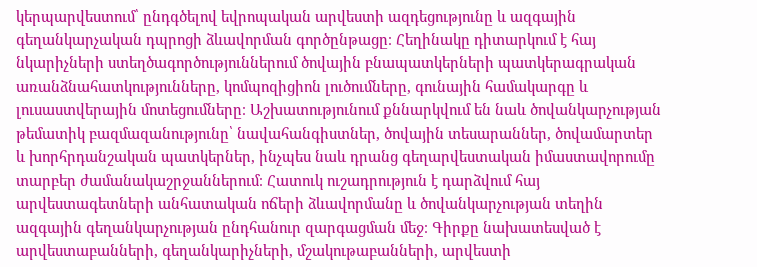կերպարվեստում՝ ընդգծելով եվրոպական արվեստի ազդեցությունը և ազգային գեղանկարչական դպրոցի ձևավորման գործընթացը։ Հեղինակը դիտարկում է հայ նկարիչների ստեղծագործություններում ծովային բնապատկերների պատկերագրական առանձնահատկությունները, կոմպոզիցիոն լուծումները, գունային համակարգը և լուսաստվերային մոտեցումները։ Աշխատությունում քննարկվում են նաև ծովանկարչության թեմատիկ բազմազանությունը՝ նավահանգիստներ, ծովային տեսարաններ, ծովամարտեր և խորհրդանշական պատկերներ, ինչպես նաև դրանց գեղարվեստական իմաստավորումը տարբեր ժամանակաշրջաններում։ Հատուկ ուշադրություն է դարձվում հայ արվեստագետների անհատական ոճերի ձևավորմանը և ծովանկարչության տեղին ազգային գեղանկարչության ընդհանուր զարգացման մեջ։ Գիրքը նախատեսված է արվեստաբանների, գեղանկարիչների, մշակութաբանների, արվեստի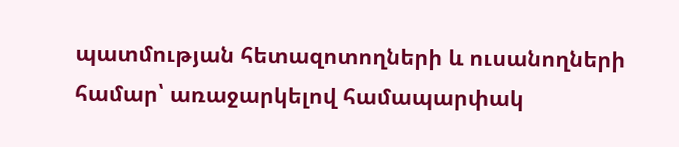պատմության հետազոտողների և ուսանողների համար՝ առաջարկելով համապարփակ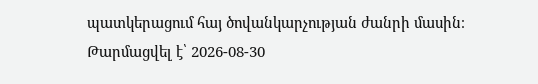պատկերացում հայ ծովանկարչության ժանրի մասին։
Թարմացվել է՝ 2026-08-30